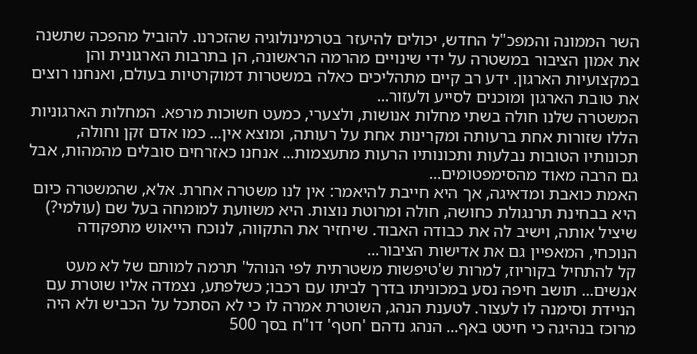השר הממונה והמפכ"ל החדש, יכולים להיעזר בטרמינולוגיה שהזכרנו. להוביל מהפכה שתשנה את אמון הציבור במשטרה על ידי שינויים מהרמה הראשונה, הן בתרבות הארגונית והן במקצועיות הארגון. ידע רב קיים מתהליכים כאלה במשטרות דמוקרטיות בעולם, ואנחנו רוצים את טובת הארגון ומוכנים לסייע ולעזור...
המשטרה שלנו חולה בשתי מחלות אנושות, ולצערי, כמעט חשוכות מרפא. המחלות הארגוניות הללו שזורות אחת ברעותה ומקרינות אחת על רעותה, ומוצא אין... כמו אדם זקן וחולה, תכונותיו הטובות נבלעות ותכונותיו הרעות מתעצמות... אנחנו כאזרחים סובלים מהמהות, אבל גם הרבה מאוד מהסימפטומים...
האמת כואבת ומדאיגה, אך היא חייבת להיאמר: אין לנו משטרה אחרת. אלא, שהמשטרה כיום היא בבחינת תרנגולת כחושה, חולה ומרוטת נוצות. היא משוועת למומחה בעל שם (עולמי?) שיציל אותה, וישיב לה את כבודה האבוד. שיחזיר את התקווה, לנוכח הייאוש מתפקודה הנוכחי, המאפיין גם את אדישות הציבור...
קל להתחיל בקוריוז, למרות ש'טיפשות משטרתית לפי הנוהל' תרמה למותם של לא מעט אנשים... תושב חיפה נסע במכוניתו בדרך לביתו עם רכבו; כשלפתע, נצמדה אליו שוטרת עם הניידת וסימנה לו לעצור. לטענת הנהג, השוטרת אמרה לו כי לא הסתכל על הכביש ולא היה מרוכז בנהיגה כי חיטט באף... הנהג נדהם 'חטף' דו"ח בסך 500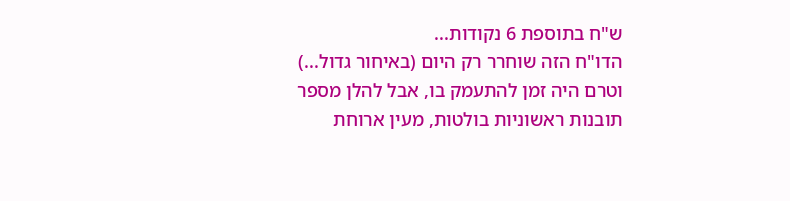ש"ח בתוספת 6 נקודות...
הדו"ח הזה שוחרר רק היום (באיחור גדול...) וטרם היה זמן להתעמק בו, אבל להלן מספר תובנות ראשוניות בולטות, מעין ארוחת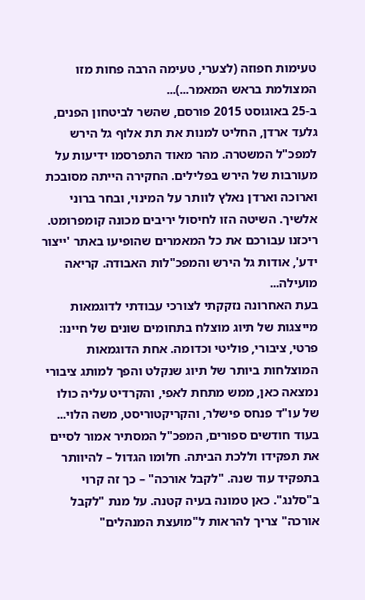טעימות חפוזה (לצערי, טעימה הרבה פחות מזו המצולמת בראש המאמר...)...
ב-25 באוגוסט 2015 פורסם, שהשר לביטחון הפנים, גלעד ארדן, החליט למנות את תת אלוף גל הירש למפכ"ל המשטרה. מהר מאוד התפרסמו ידיעות על מעורבות של הירש בפלילים. החקירה הייתה מסובכת וארוכה וארדן נאלץ לוותר על המינוי, ובחר ברוני אלשיך. השיטה הזו לחיסול יריבים מכונה קומפרומט. ריכזנו עבורכם את כל המאמרים שהופיעו באתר 'ייצור ידע', אודות גל הירש והמפכ"לות האבודה. קריאה מועילה...
בעת האחרונה נזקקתי לצורכי עבודתי לדוגמאות מייצגות של תיוג מוצלח בתחומים שונים של חיינו: פרטי, ציבורי, פוליטי וכדומה. אחת הדוגמאות המוצלחות ביותר של תיוג שנקלט והפך למותג ציבורי נמצאה כאן, ממש מתחת לאפי, והקרדיט עליה כולו של עו"ד פנחס פישלר, והקריקטוריסט, משה הלוי...
בעוד חודשים ספורים, המפכ"ל המסתיר אמור לסיים את תפקידו וללכת הביתה. חלומו הגדול – להיוותר בתפקיד עוד שנה. "לקבל אורכה" – כך זה קרוי ב"סלנג". כאן טמונה בעיה קטנה. על מנת "לקבל אורכה" צריך להראות ל"מועצת המנהלים"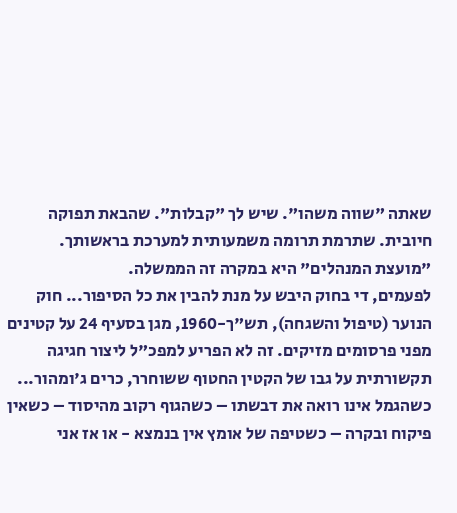שאתה "שווה משהו". שיש לך "קבלות". שהבאת תפוקה חיובית. שתרמת תרומה משמעותית למערכת בראשותך. "מועצת המנהלים" היא במקרה זה הממשלה.
לפעמים, די בחוק היבש על מנת להבין את כל הסיפור... חוק הנוער (טיפול והשגחה), תש"ך-1960, מגן בסעיף 24 על קטינים מפני פרסומים מזיקים. זה לא הפריע למפכ"ל ליצור חגיגה תקשורתית על גבו של הקטין החטוף ששוחרר, כרים ג'ומהור...
כשהגמל אינו רואה את דבשתו – כשהגוף רקוב מהיסוד – כשאין פיקוח ובקרה – כשטיפה של אומץ אין בנמצא - או אז אני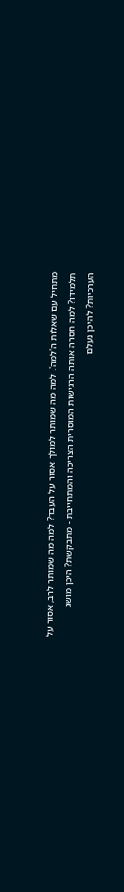מתחיל עם שאלות ה'למה'. למה מה שמותר למולך אסור על העבד? למה מה שמותר לרב, אסור על תלמידו? למה חסרה אותה הרגישות המוסרית הצריכה והמתחייבת - מתבקשת? היכן מושג הערכיות? להיכן נעלם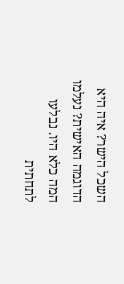השכל הישר? איה היא הדוגמה האישית? נעלמו המה כלא היו. נבלעו לתחתית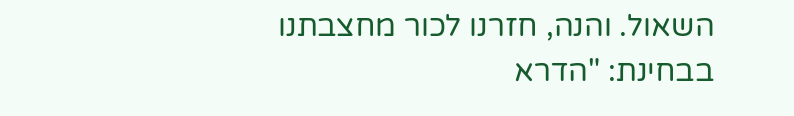השאול. והנה, חזרנו לכור מחצבתנו בבחינת: "הדרא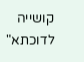קושייה לדוכתא"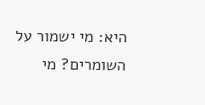היא: מי ישמור על השומרים? מי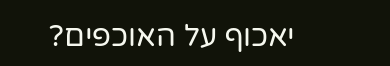יאכוף על האוכפים?